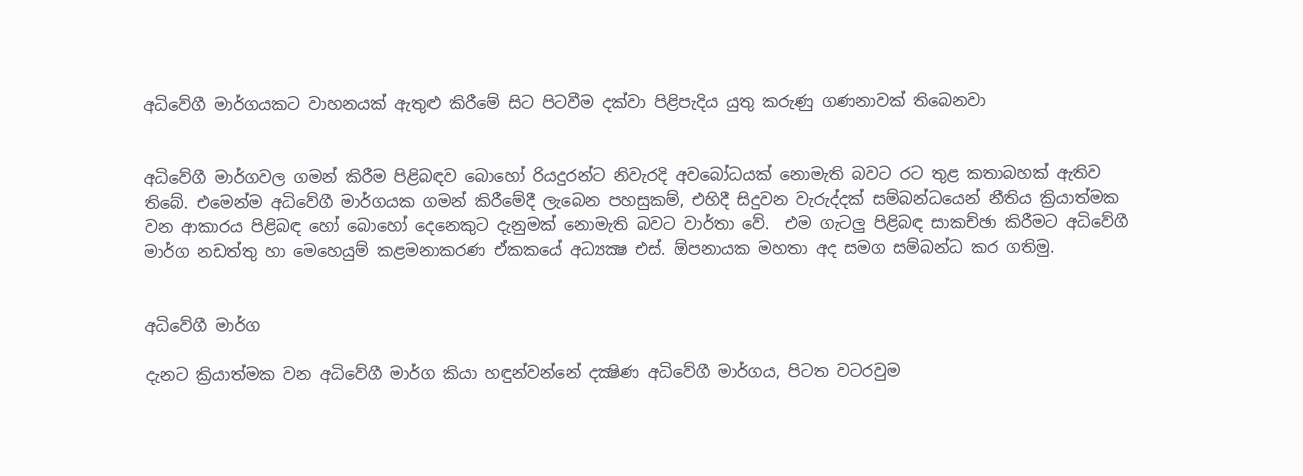අධිවේගී මාර්ගයකට වාහනයක් ඇතුළු කිරීමේ සිට පිටවීම දක්වා පිළිපැදිය යුතු කරුණු ගණනාවක් තිබෙනවා


අධිවේගී මාර්ගවල ගමන් කිරීම පිළිබඳව බොහෝ රියදුරන්ට නිවැරදි අවබෝධයක් නොමැති බවට රට තුළ කතාබහක් ඇතිව තිබේ. එමෙන්ම අධිවේගී මාර්ගයක ගමන් කිරීමේදී ලැබෙන පහසුකම්, එහිදී සිදුවන වැරුද්දක් සම්බන්ධයෙන් නීතිය ක්‍රියාත්මක වන ආකාරය පිළිබඳ හෝ බොහෝ දෙනෙකුට දැනුමක් නොමැති බවට වාර්තා වේ.  එම ගැටලු පිළිබඳ සාකච්ඡා කිරීමට අධිවේගී මාර්ග නඩත්තු හා මෙහෙයුම් කළමනාකරණ ඒකකයේ අධ්‍යක්‍ෂ එස්. ඕපනායක මහතා අද සමග සම්බන්ධ කර ගතිමු.


අධිවේගී මාර්ග

දැනට ක්‍රියාත්මක වන අධිවේගී මාර්ග කියා හඳුන්වන්නේ දක්‍ෂිණ අධිවේගී මාර්ගය, පිටත වටරවුම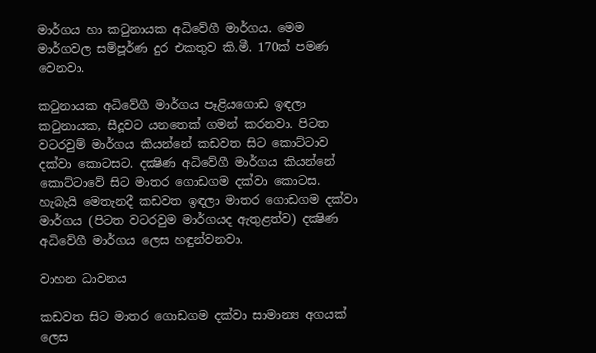මාර්ගය හා කටුනායක අධිවේගී මාර්ගය. මෙම මාර්ගවල සම්පූර්ණ දුර එකතුව කි.මී. 170ක් පමණ වෙනවා.

කටුනායක අධිවේගී මාර්ගය පෑළියගොඩ ඉඳලා කටුනායක, සීදූවට යනතෙක් ගමන් කරනවා. පිටත වටරවුම් මාර්ගය කියන්නේ කඩවත සිට කොට්ටාව දක්වා කොටසට. දක්‍ෂිණ අධිවේගී මාර්ගය කියන්නේ කොට්ටාවේ සිට මාතර ගොඩගම දක්වා කොටස. හැබැයි මෙතැනදී කඩවත ඉඳලා මාතර ගොඩගම දක්වා මාර්ගය (පිටත වටරවුම මාර්ගයද ඇතුළත්ව) දක්‍ෂිණ අධිවේගී මාර්ගය ලෙස හඳුන්වනවා.

වාහන ධාවනය

කඩවත සිට මාතර ගොඩගම දක්වා සාමාන්‍ය අගයක් ලෙස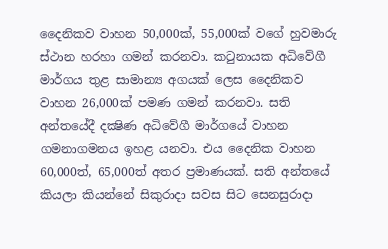දෛනිකව වාහන 50,000ක්, 55,000ක් වගේ හුවමාරු ස්ථාන හරහා ගමන් කරනවා. කටුනායක අධිවේගී මාර්ගය තුළ සාමාන්‍ය අගයක් ලෙස දෛනිකව වාහන 26,000ක් පමණ ගමන් කරනවා. සති අන්තයේදී දක්‍ෂිණ අධිවේගී මාර්ගයේ වාහන ගමනාගමනය ඉහළ යනවා. එය දෛනික වාහන 60,000ත්, 65,000ත් අතර ප්‍රමාණයක්. සති අන්තයේ කියලා කියන්නේ සිකුරාදා සවස සිට සෙනසුරාදා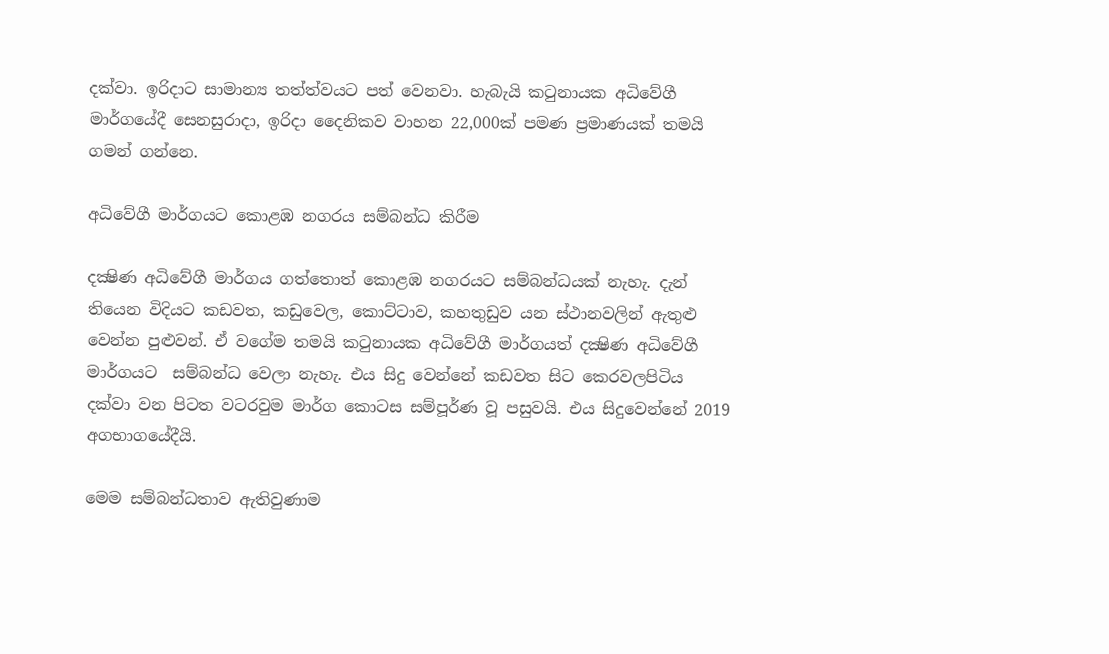දක්වා. ඉරිදාට සාමාන්‍ය තත්ත්වයට පත් වෙනවා. හැබැයි කටුනායක අධිවේගී මාර්ගයේදී සෙනසුරාදා, ඉරිදා දෛනිකව වාහන 22,000ක් පමණ ප්‍රමාණයක් තමයි ගමන් ගන්නෙ.

අධිවේගී මාර්ගයට කොළඹ නගරය සම්බන්ධ කිරීම

දක්‍ෂිණ අධිවේගී මාර්ගය ගත්තොත් කොළඹ නගරයට සම්බන්ධයක් නැහැ. දැන් තියෙන විදියට කඩවත, කඩුවෙල, කොට්ටාව, කහතුඩුව යන ස්ථානවලින් ඇතුළු වෙන්න පුළුවන්. ඒ වගේම තමයි කටුනායක අධිවේගී මාර්ගයත් දක්‍ෂිණ අධිවේගී මාර්ගයට  සම්බන්ධ වෙලා නැහැ. එය සිදු වෙන්නේ කඩවත සිට කෙරවලපිටිය දක්වා වන පිටත වටරවුම මාර්ග කොටස සම්පූර්ණ වූ පසුවයි. එය සිදුවෙන්නේ 2019 අගභාගයේදීයි.

මෙම සම්බන්ධතාව ඇතිවුණාම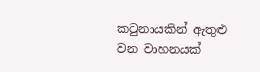කටුනායකින් ඇතුළු වන වාහනයක්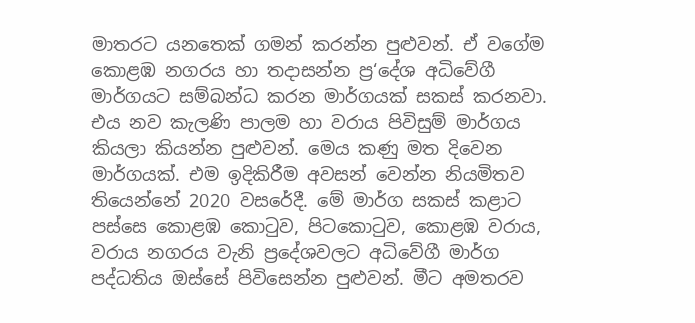මාතරට යනතෙක් ගමන් කරන්න පුළුවන්. ඒ වගේම කොළඹ නගරය හා තදාසන්න ප්‍ර‘දේශ අධිවේගී මාර්ගයට සම්බන්ධ කරන මාර්ගයක් සකස් කරනවා. එය නව කැලණි පාලම හා වරාය පිවිසුම් මාර්ගය කියලා කියන්න පුළුවන්. මෙය කණු මත දිවෙන මාර්ගයක්. එම ඉදිකිරීම අවසන් වෙන්න නියමිතව තියෙන්නේ 2020 වසරේදී. මේ මාර්ග සකස් කළාට පස්සෙ කොළඹ කොටුව, පිටකොටුව, කොළඹ වරාය, වරාය නගරය වැනි ප්‍රදේශවලට අධිවේගී මාර්ග පද්ධතිය ඔස්සේ පිවිසෙන්න පුළුවන්. මීට අමතරව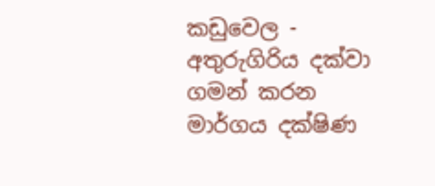කඩුවෙල - අතුරුගිරිය දක්වා ගමන් කරන මාර්ගය දක්ෂිණ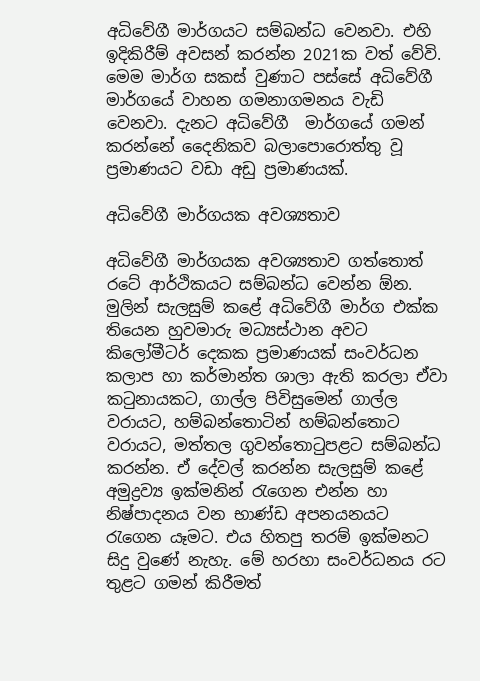අධිවේගී මාර්ගයට සම්බන්ධ වෙනවා. එහි ඉදිකිරීම් අවසන් කරන්න 2021ක වත් වේවි. මෙම මාර්ග සකස් වුණාට පස්සේ අධිවේගී මාර්ගයේ වාහන ගමනාගමනය වැඩි වෙනවා. දැනට අධිවේගී  මාර්ගයේ ගමන් කරන්නේ දෛනිකව බලාපොරොත්තු වූ ප්‍රමාණයට වඩා අඩු ප්‍රමාණයක්.

අධිවේගී මාර්ගයක අවශ්‍යතාව

අධිවේගී මාර්ගයක අවශ්‍යතාව ගත්තොත් රටේ ආර්ථිකයට සම්බන්ධ වෙන්න ඕන. මුලින් සැලසුම් කළේ අධිවේගී මාර්ග එක්ක තියෙන හුවමාරු මධ්‍යස්ථාන අවට කිලෝමීටර් දෙකක ප්‍රමාණයක් සංවර්ධන කලාප හා කර්මාන්ත ශාලා ඇති කරලා ඒවා කටුනායකට, ගාල්ල පිවිසුමෙන් ගාල්ල වරායට, හම්බන්තොටින් හම්බන්තොට වරායට, මත්තල ගුවන්තොටුපළට සම්බන්ධ කරන්න. ඒ දේවල් කරන්න සැලසුම් කළේ අමුද්‍රව්‍ය ඉක්මනින් රැගෙන එන්න හා නිෂ්පාදනය වන භාණ්ඩ අපනයනයට රැගෙන යෑමට. එය හිතපු තරම් ඉක්මනට සිදු වුණේ නැහැ. මේ හරහා සංවර්ධනය රට තුළට ගමන් කිරීමත්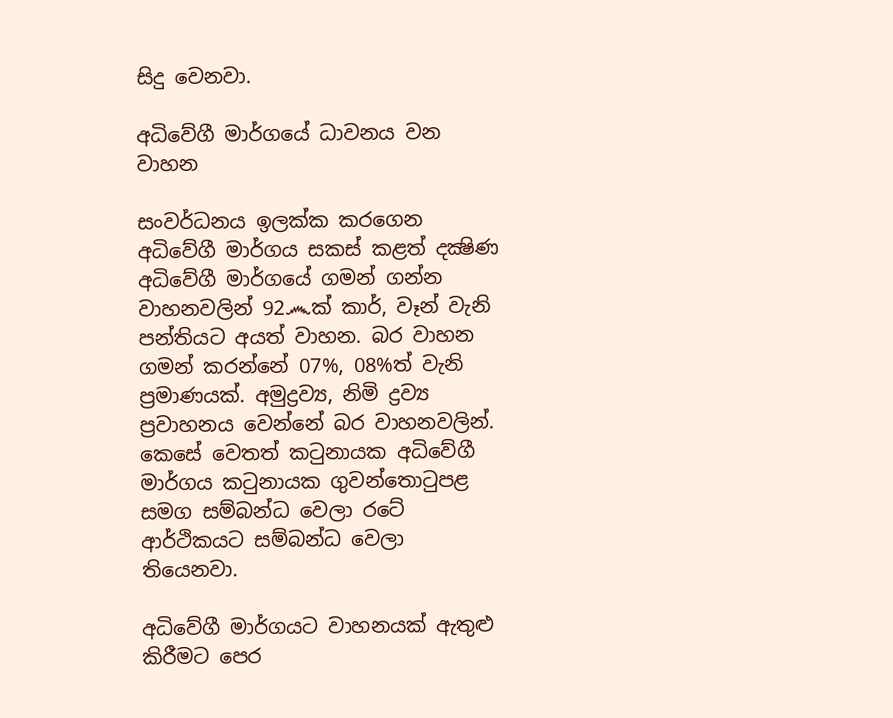සිදු වෙනවා.

අධිවේගී මාර්ගයේ ධාවනය වන වාහන

සංවර්ධනය ඉලක්ක කරගෙන අධිවේගී මාර්ගය සකස් කළත් දක්‍ෂිණ අධිවේගී මාර්ගයේ ගමන් ගන්න වාහනවලින් 92෴ක් කාර්, වෑන් වැනි පන්තියට අයත් වාහන. බර වාහන ගමන් කරන්නේ 07%, 08%ත් වැනි ප්‍රමාණයක්. අමුද්‍රව්‍ය, නිමි ද්‍රව්‍ය ප්‍රවාහනය වෙන්නේ බර වාහනවලින්. කෙසේ වෙතත් කටුනායක අධිවේගී මාර්ගය කටුනායක ගුවන්තොටුපළ සමග සම්බන්ධ වෙලා රටේ ආර්ථිකයට සම්බන්ධ වෙලා තියෙනවා.

අධිවේගී මාර්ගයට වාහනයක් ඇතුළු කිරීමට පෙර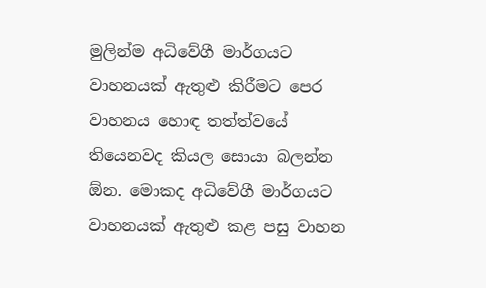මුලින්ම අධිවේගී මාර්ගයට වාහනයක් ඇතුළු කිරීමට පෙර වාහනය හොඳ තත්ත්වයේ තියෙනවද කියල සොයා බලන්න ඕන. මොකද අධිවේගී මාර්ගයට වාහනයක් ඇතුළු කළ පසු වාහන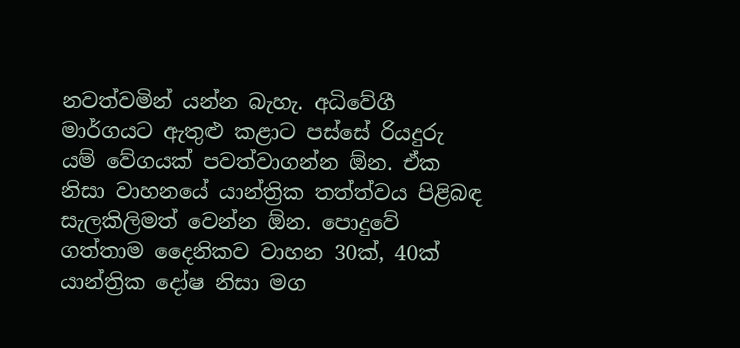නවත්වමින් යන්න බැහැ. අධිවේගී මාර්ගයට ඇතුළු කළාට පස්සේ රියදුරු යම් වේගයක් පවත්වාගන්න ඕන. ඒක නිසා වාහනයේ යාන්ත්‍රික තත්ත්වය පිළිබඳ සැලකිලිමත් වෙන්න ඕන. පොදුවේ ගත්තාම දෛනිකව වාහන 30ක්, 40ක් යාන්ත්‍රික දෝෂ නිසා මග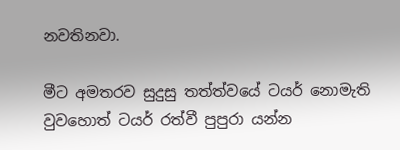නවතිනවා.

මීට අමතරව සුදුසු තත්ත්වයේ ටයර් නොමැති වුවහොත් ටයර් රත්වී පුපුරා යන්න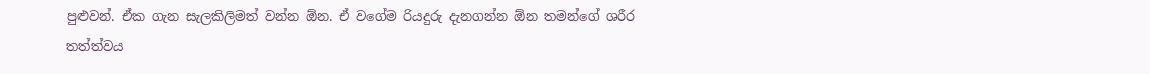පුළුවන්. ඒක ගැන සැලකිලිමත් වන්න ඕන. ඒ වගේම රියදුරු දැනගන්න ඕන තමන්ගේ ශරීර තත්ත්වය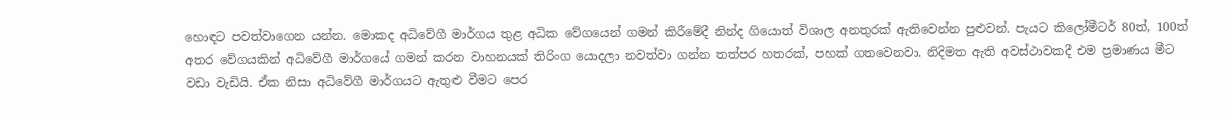හොඳට පවත්වාගෙන යන්න. මොකද අධිවේගී මාර්ගය තුළ අධික වේගයෙන් ගමන් කිරීමේදී නින්ද ගියොත් විශාල අනතුරක් ඇතිවෙන්න පුළුවන්. පැයට කිලෝමීටර් 80ත්, 100ත් අතර වේගයකින් අධිවේගී මාර්ගයේ ගමන් කරන වාහනයක් තිරිංග යොදලා නවත්වා ගන්න තත්පර හතරක්, පහක් ගතවෙනවා. නිදිමත ඇති අවස්ථාවකදී එම ප්‍රමාණය මීට වඩා වැඩියි. ඒක නිසා අධිවේගී මාර්ගයට ඇතුළු වීමට පෙර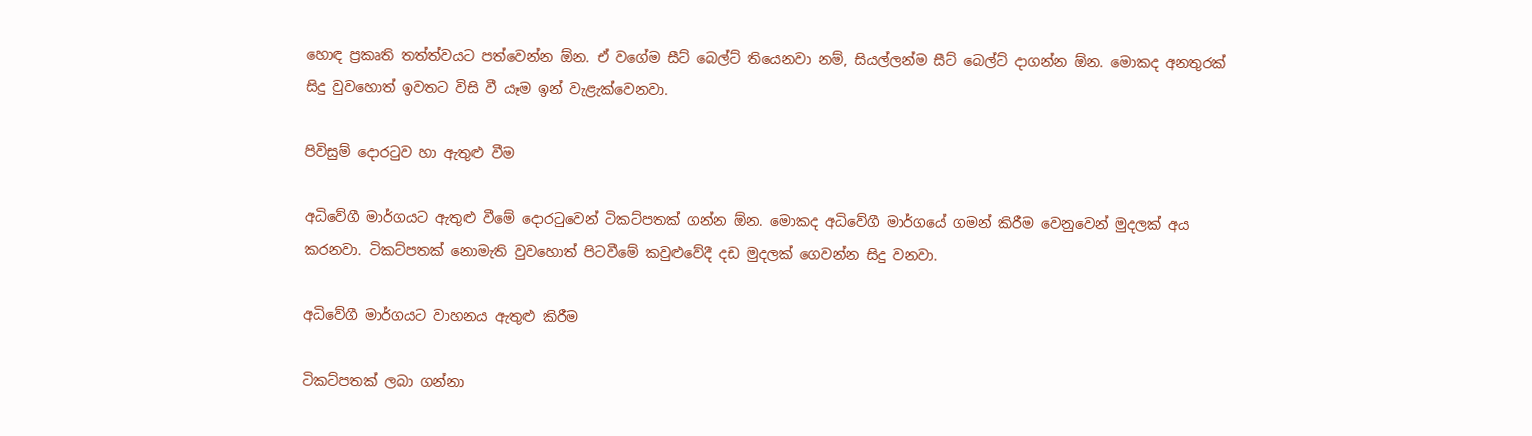හොඳ ප්‍රකෘති තත්ත්වයට පත්වෙන්න ඕන. ඒ වගේම සීට් බෙල්ට් තියෙනවා නම්, සියල්ලන්ම සීට් බෙල්ට් දාගන්න ඕන. මොකද අනතුරක් සිදු වුවහොත් ඉවතට විසි වී යෑම ඉන් වැළැක්වෙනවා.

පිවිසුම් දොරටුව හා ඇතුළු වීම

අධිවේගී මාර්ගයට ඇතුළු වීමේ දොරටුවෙන් ටිකට්පතක් ගන්න ඕන. මොකද අධිවේගී මාර්ගයේ ගමන් කිරීම වෙනුවෙන් මුදලක් අය කරනවා. ටිකට්පතක් නොමැති වුවහොත් පිටවීමේ කවුළුවේදී දඩ මුදලක් ගෙවන්න සිදු වනවා.

අධිවේගී මාර්ගයට වාහනය ඇතුළු කිරීම

ටිකට්පතක් ලබා ගන්නා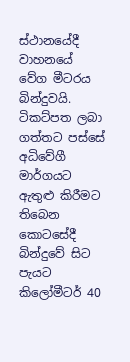ස්ථානයේදී වාහනයේ වේග මීටරය බින්දුවයි. ටිකට්පත ලබා ගත්තට පස්සේ අධිවේගී මාර්ගයට ඇතුළු කිරීමට තිබෙන කොටසේදී බින්දුවේ සිට පැයට කිලෝමීටර් 40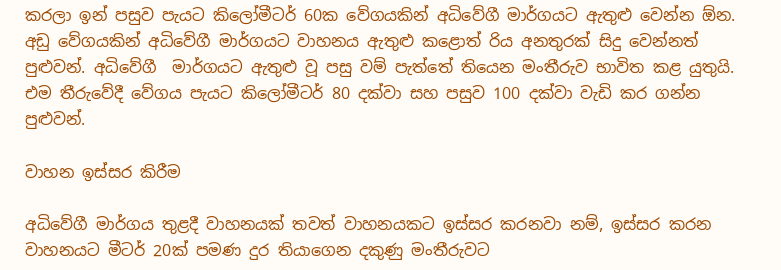කරලා ඉන් පසුව පැයට කිලෝමීටර් 60ක වේගයකින් අධිවේගී මාර්ගයට ඇතුළු වෙන්න ඕන.
අඩු වේගයකින් අධිවේගී මාර්ගයට වාහනය ඇතුළු කළොත් රිය අනතුරක් සිදු වෙන්නත් පුළුවන්. අධිවේගී  මාර්ගයට ඇතුළු වූ පසු වම් පැත්තේ තියෙන මංතීරුව භාවිත කළ යුතුයි. එම තීරුවේදී වේගය පැයට කිලෝමීටර් 80 දක්වා සහ පසුව 100 දක්වා වැඩි කර ගන්න පුළුවන්.

වාහන ඉස්සර කිරීම

අධිවේගී මාර්ගය තුළදී වාහනයක් තවත් වාහනයකට ඉස්සර කරනවා නම්, ඉස්සර කරන වාහනයට මීටර් 20ක් පමණ දුර තියාගෙන දකුණු මංතීරුවට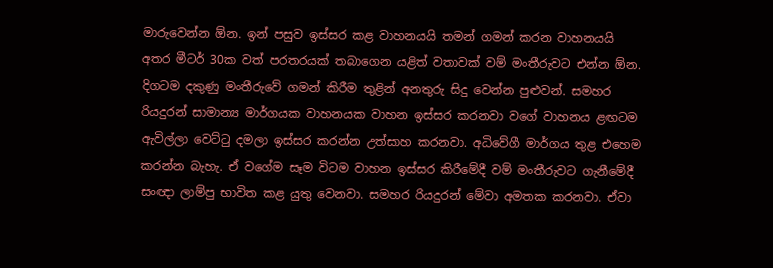මාරුවෙන්න ඕන. ඉන් පසුව ඉස්සර කළ වාහනයයි තමන් ගමන් කරන වාහනයයි අතර මීටර් 30ක වත් පරතරයක් තබාගෙන යළිත් වතාවක් වම් මංතීරුවට එන්න ඕන. දිගටම දකුණු මංතීරුවේ ගමන් කිරීම තුළින් අනතුරු සිදු වෙන්න පුළුවන්. සමහර රියදුරන් සාමාන්‍ය මාර්ගයක වාහනයක වාහන ඉස්සර කරනවා වගේ වාහනය ළඟටම ඇවිල්ලා වෙට්ටු දමලා ඉස්සර කරන්න උත්සාහ කරනවා. අධිවේගී මාර්ගය තුළ එහෙම කරන්න බැහැ. ඒ වගේම සෑම විටම වාහන ඉස්සර කිරීමේදී වම් මංතීරුවට ගැනීමේදී සංඥා ලාම්පු භාවිත කළ යුතු වෙනවා. සමහර රියදුරන් මේවා අමතක කරනවා. ඒවා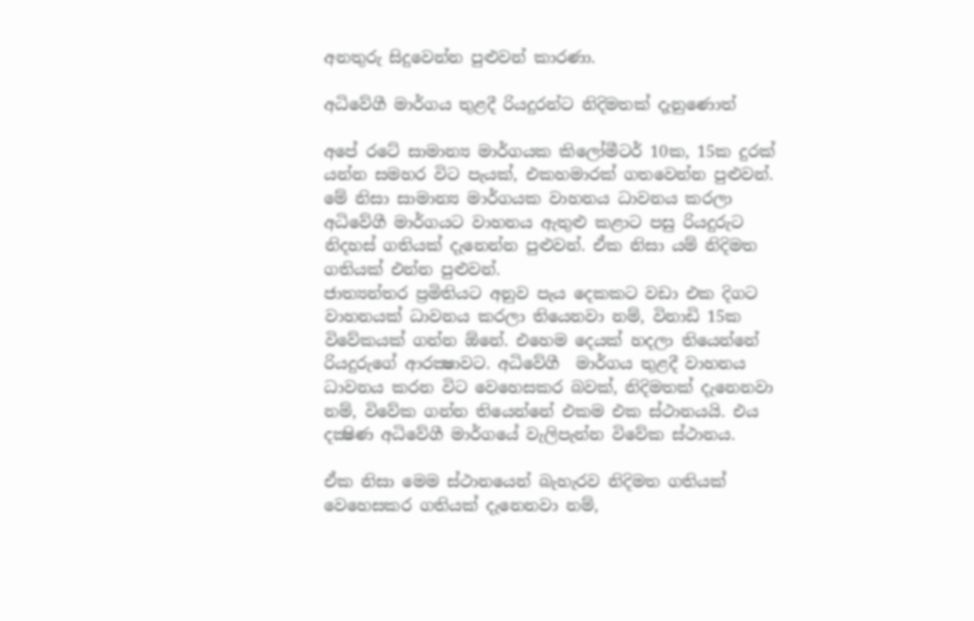අනතුරු සිදුවෙන්න පුළුවන් කාරණා.

අධිවේගී මාර්ගය තුළදී රියදුරන්ට නිදිමතක් දැනුණොත්

අපේ රටේ සාමාන්‍ය මාර්ගයක කිලෝමීටර් 10ක, 15ක දුරක් යන්න සමහර විට පැයක්, එකහමාරක් ගතවෙන්න පුළුවන්. මේ නිසා සාමාන්‍ය මාර්ගයක වාහනය ධාවනය කරලා අධිවේගී මාර්ගයට වාහනය ඇතුළු කළාට පසු රියදුරුට නිදහස් ගතියක් දැනෙන්න පුළුවන්. ඒක නිසා යම් නිදිමත ගතියක් එන්න පුළුවන්.
ජාත්‍යන්තර ප්‍රමිතියට අනුව පැය දෙකකට වඩා එක දිගට වාහනයක් ධාවනය කරලා තියෙනවා නම්, විනාඩි 15ක විවේකයක් ගන්න ඕනේ. එහෙම දෙයක් හදලා තියෙන්නේ රියදුරුගේ ආරක්‍ෂාවට. අධිවේගී  මාර්ගය තුළදී වාහනය ධාවනය කරන විට වෙහෙසකර බවක්, නිදිමතක් දැනෙනවා නම්, විවේක ගන්න තියෙන්නේ එකම එක ස්ථානයයි. එය දක්‍ෂිණ අධිවේගී මාර්ගයේ වැලිපැන්න විවේක ස්ථානය.

ඒක නිසා මෙම ස්ථානයෙන් බැහැරව නිදිමත ගතියක් වෙහෙසකර ගතියක් දැනෙනවා නම්,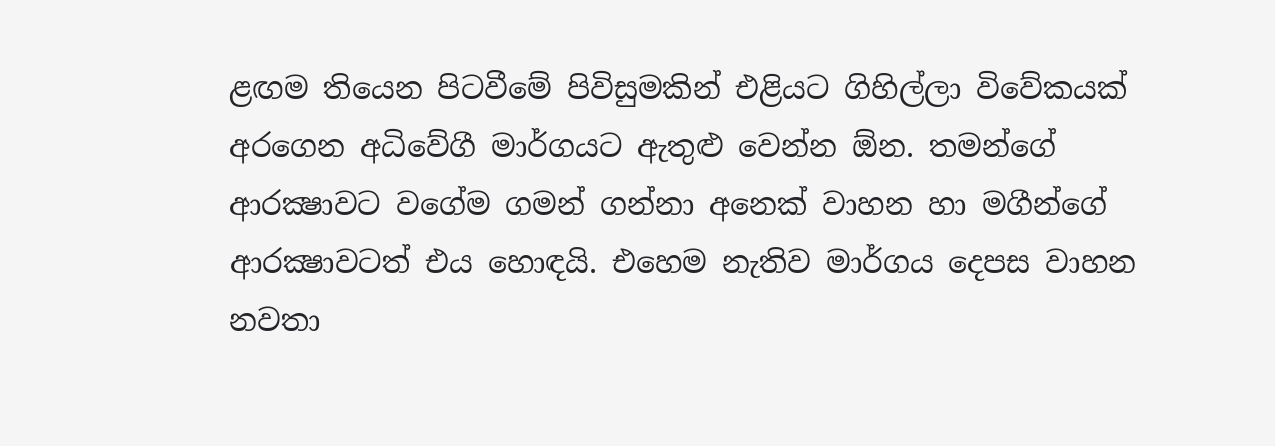ළඟම තියෙන පිටවීමේ පිවිසුමකින් එළියට ගිහිල්ලා විවේකයක් අරගෙන අධිවේගී මාර්ගයට ඇතුළු වෙන්න ඕන. තමන්ගේ ආරක්‍ෂාවට වගේම ගමන් ගන්නා අනෙක් වාහන හා මගීන්ගේ ආරක්‍ෂාවටත් එය හොඳයි. එහෙම නැතිව මාර්ගය දෙපස වාහන නවතා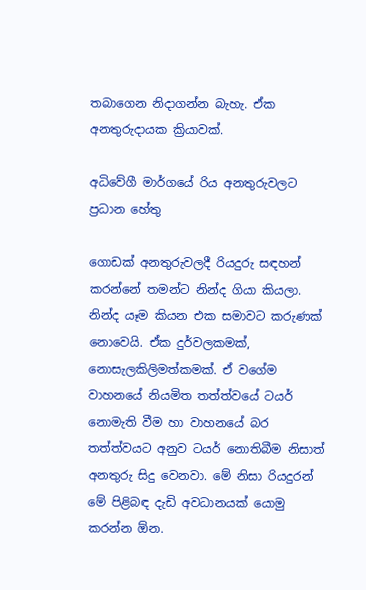තබාගෙන නිදාගන්න බැහැ. ඒක අනතුරුදායක ක්‍රියාවක්.

අධිවේගී මාර්ගයේ රිය අනතුරුවලට ප්‍රධාන හේතු

ගොඩක් අනතුරුවලදී රියදුරු සඳහන් කරන්නේ තමන්ට නින්ද ගියා කියලා. නින්ද යෑම කියන එක සමාවට කරුණක් නොවෙයි. ඒක දුර්වලකමක්, නොසැලකිලිමත්කමක්. ඒ වගේම වාහනයේ නියමිත තත්ත්වයේ ටයර් නොමැති වීම හා වාහනයේ බර තත්ත්වයට අනුව ටයර් නොතිබීම නිසාත් අනතුරු සිදු වෙනවා. මේ නිසා රියදුරන් මේ පිළිබඳ දැඩි අවධානයක් යොමු කරන්න ඕන.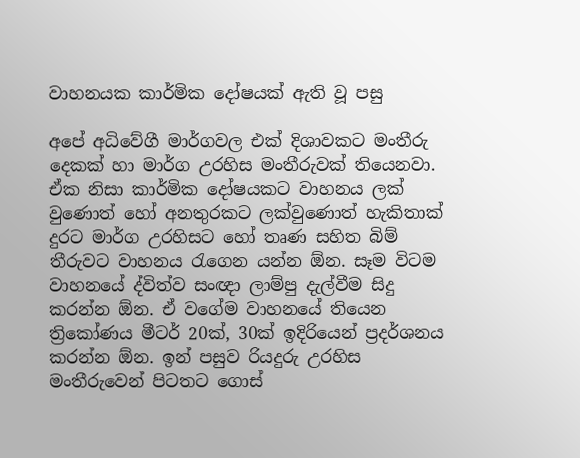වාහනයක කාර්මික දෝෂයක් ඇති වූ පසු

අපේ අධිවේගී මාර්ගවල එක් දිශාවකට මංතීරු දෙකක් හා මාර්ග උරහිස මංතීරුවක් තියෙනවා. ඒක නිසා කාර්මික දෝෂයකට වාහනය ලක් වුණොත් හෝ අනතුරකට ලක්වුණොත් හැකිතාක් දුරට මාර්ග උරහිසට හෝ තෘණ සහිත බිම් තීරුවට වාහනය රැගෙන යන්න ඕන. සෑම විටම වාහනයේ ද්විත්ව සංඥා ලාම්පු දැල්වීම සිදු කරන්න ඕන. ඒ වගේම වාහනයේ තියෙන ත්‍රිකෝණය මීටර් 20ක්, 30ක් ඉදිරියෙන් ප්‍රදර්ශනය කරන්න ඕන. ඉන් පසුව රියදුරු උරහිස මංතීරුවෙන් පිටතට ගොස්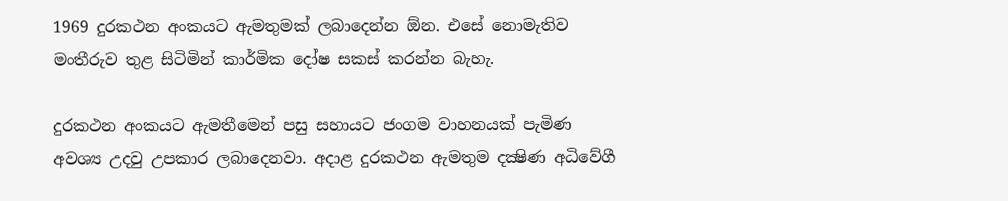1969 දුරකථන අංකයට ඇමතුමක් ලබාදෙන්න ඕන. එසේ නොමැතිව මංතීරුව තුළ සිටිමින් කාර්මික දෝෂ සකස් කරන්න බැහැ.

දුරකථන අංකයට ඇමතීමෙන් පසු සහායට ජංගම වාහනයක් පැමිණ අවශ්‍ය උදවු උපකාර ලබාදෙනවා. අදාළ දුරකථන ඇමතුම දක්‍ෂිණ අධිවේගී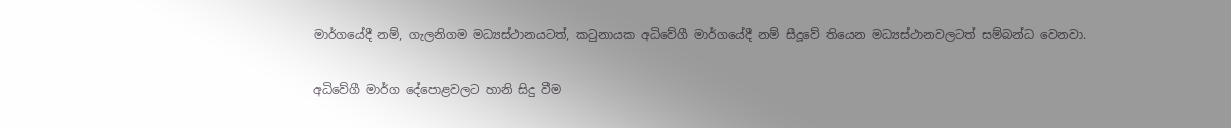මාර්ගයේදී නම්, ගැලනිගම මධ්‍යස්ථානයටත්, කටුනායක අධිවේගී මාර්ගයේදී නම් සීදූවේ තියෙන මධ්‍යස්ථානවලටත් සම්බන්ධ වෙනවා.

අධිවේගී මාර්ග දේපොළවලට හානි සිදු වීම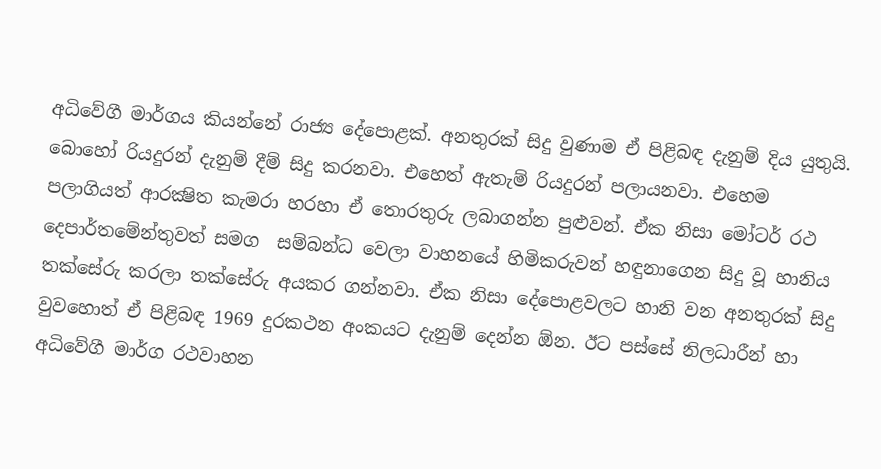අධිවේගී මාර්ගය කියන්නේ රාජ්‍ය දේපොළක්. අනතුරක් සිදු වුණාම ඒ පිළිබඳ දැනුම් දිය යුතුයි. බොහෝ රියදුරන් දැනුම් දීම් සිදු කරනවා. එහෙත් ඇතැම් රියදුරන් පලායනවා. එහෙම පලාගියත් ආරක්‍ෂිත කැමරා හරහා ඒ තොරතුරු ලබාගන්න පුළුවන්. ඒක නිසා මෝටර් රථ දෙපාර්තමේන්තුවත් සමග  සම්බන්ධ වෙලා වාහනයේ හිමිකරුවන් හඳුනාගෙන සිදු වූ හානිය තක්සේරු කරලා තක්සේරු අයකර ගන්නවා. ඒක නිසා දේපොළවලට හානි වන අනතුරක් සිදු වුවහොත් ඒ පිළිබඳ 1969 දුරකථන අංකයට දැනුම් දෙන්න ඕන. ඊට පස්සේ නිලධාරීන් හා අධිවේගී මාර්ග රථවාහන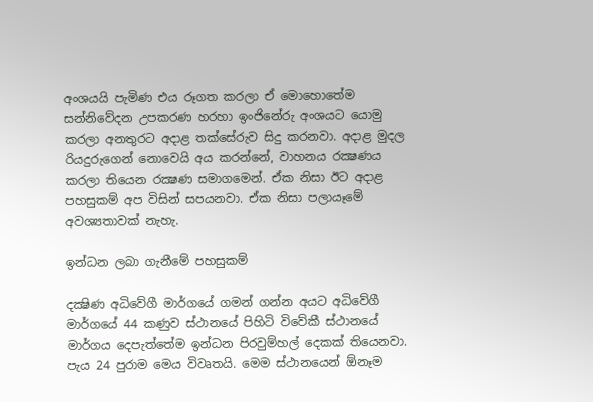අංශයයි පැමිණ එය රූගත කරලා ඒ මොහොතේම සන්නිවේදන උපකරණ හරහා ඉංජිනේරු අංශයට යොමු කරලා අනතුරට අදාළ තක්සේරුව සිදු කරනවා. අදාළ මුදල රියදුරුගෙන් නොවෙයි අය කරන්නේ, වාහනය රක්‍ෂණය කරලා තියෙන රක්‍ෂණ සමාගමෙන්. ඒක නිසා ඊට අදාළ පහසුකම් අප විසින් සපයනවා. ඒක නිසා පලායෑමේ අවශ්‍යතාවක් නැහැ.

ඉන්ධන ලබා ගැනීමේ පහසුකම්

දක්‍ෂිණ අධිවේගී මාර්ගයේ ගමන් ගන්න අයට අධිවේගී මාර්ගයේ 44 කණුව ස්ථානයේ පිහිටි විවේකී ස්ථානයේ මාර්ගය දෙපැත්තේම ඉන්ධන පිරවුම්හල් දෙකක් තියෙනවා. පැය 24 පුරාම මෙය විවෘතයි. මෙම ස්ථානයෙන් ඕනෑම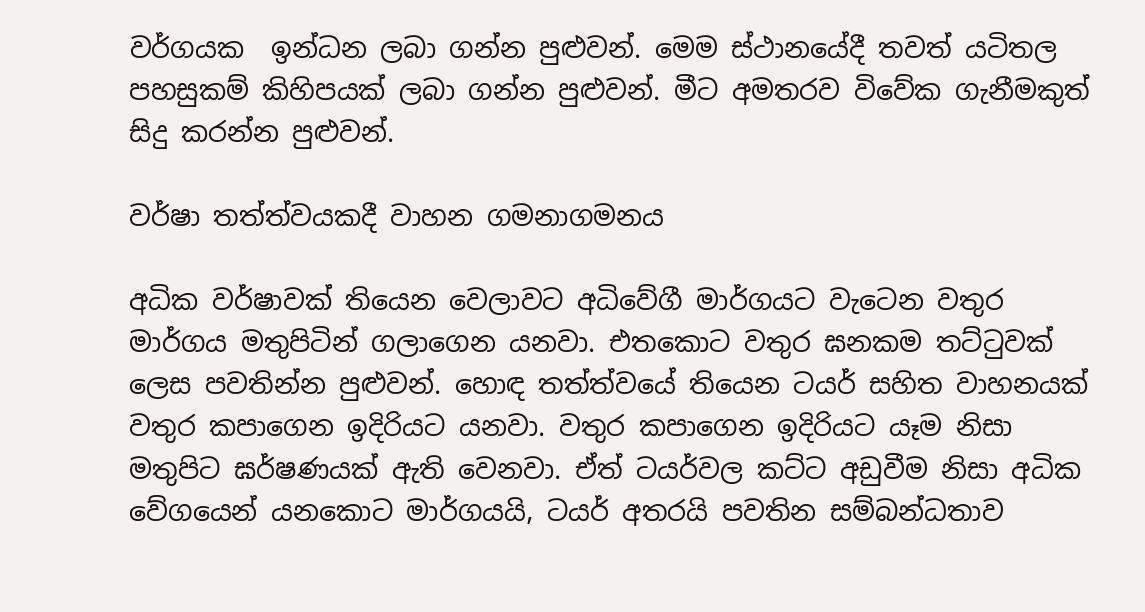වර්ගයක  ඉන්ධන ලබා ගන්න පුළුවන්. මෙම ස්ථානයේදී තවත් යටිතල පහසුකම් කිහිපයක් ලබා ගන්න පුළුවන්. මීට අමතරව විවේක ගැනීමකුත් සිදු කරන්න පුළුවන්.

වර්ෂා තත්ත්වයකදී වාහන ගමනාගමනය

අධික වර්ෂාවක් තියෙන වෙලාවට අධිවේගී මාර්ගයට වැටෙන වතුර මාර්ගය මතුපිටින් ගලාගෙන යනවා. එතකොට වතුර ඝනකම තට්ටුවක් ලෙස පවතින්න පුළුවන්. හොඳ තත්ත්වයේ තියෙන ටයර් සහිත වාහනයක් වතුර කපාගෙන ඉදිරියට යනවා. වතුර කපාගෙන ඉදිරියට යෑම නිසා මතුපිට ඝර්ෂණයක් ඇති වෙනවා. ඒත් ටයර්වල කට්ට අඩුවීම නිසා අධික වේගයෙන් යනකොට මාර්ගයයි, ටයර් අතරයි පවතින සම්බන්ධතාව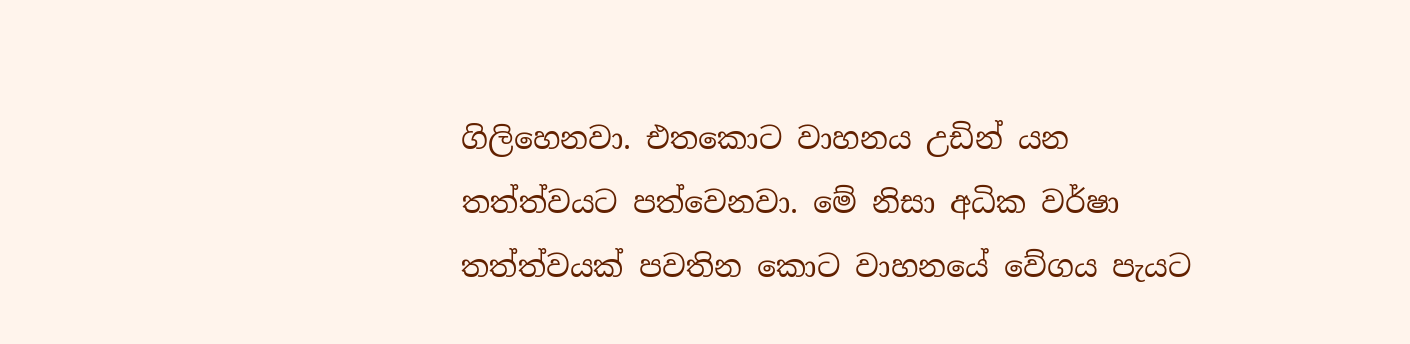ගිලිහෙනවා. එතකොට වාහනය උඩින් යන තත්ත්වයට පත්වෙනවා. මේ නිසා අධික වර්ෂා තත්ත්වයක් පවතින කොට වාහනයේ වේගය පැයට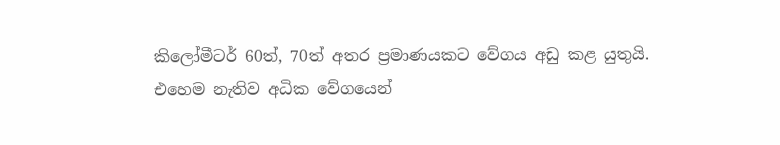කිලෝමීටර් 60ත්, 70ත් අතර ප්‍රමාණයකට වේගය අඩු කළ යුතුයි. එහෙම නැතිව අධික වේගයෙන්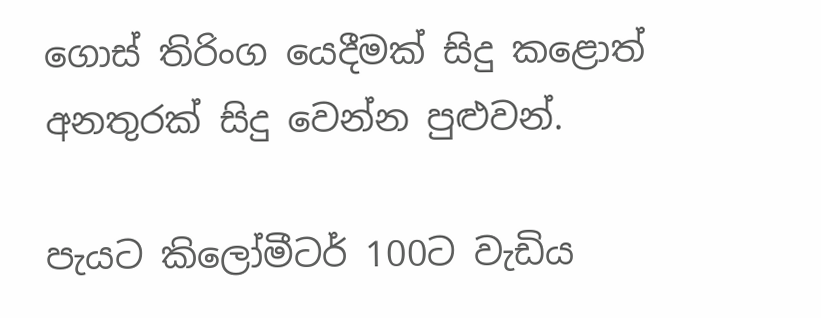ගොස් තිරිංග යෙදීමක් සිදු කළොත් අනතුරක් සිදු වෙන්න පුළුවන්.

පැයට කිලෝමීටර් 100ට වැඩිය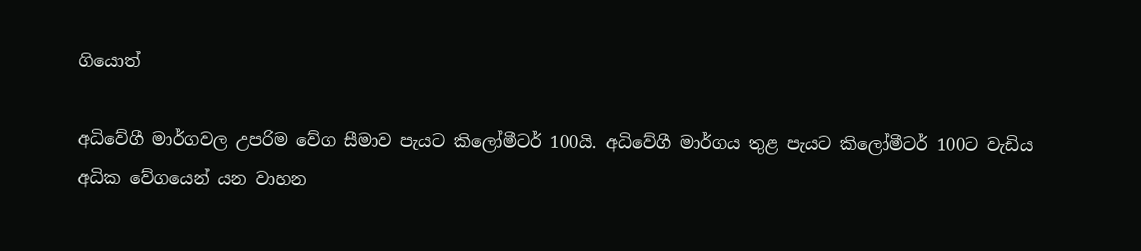ගියොත්

අධිවේගී මාර්ගවල උපරිම වේග සීමාව පැයට කිලෝමීටර් 100යි. අධිවේගී මාර්ගය තුළ පැයට කිලෝමීටර් 100ට වැඩිය අධික වේගයෙන් යන වාහන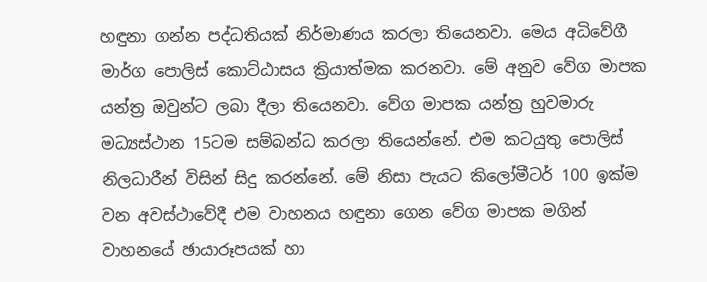හඳුනා ගන්න පද්ධතියක් නිර්මාණය කරලා තියෙනවා. මෙය අධිවේගී මාර්ග පොලිස් කොට්ඨාසය ක්‍රියාත්මක කරනවා. මේ අනුව වේග මාපක යන්ත්‍ර ඔවුන්ට ලබා දීලා තියෙනවා. වේග මාපක යන්ත්‍ර හුවමාරු මධ්‍යස්ථාන 15ටම සම්බන්ධ කරලා තියෙන්නේ. එම කටයුතු පොලිස් නිලධාරීන් විසින් සිදු කරන්නේ. මේ නිසා පැයට කිලෝමීටර් 100 ඉක්ම වන අවස්ථාවේදී එම වාහනය හඳුනා ගෙන වේග මාපක මගින් වාහනයේ ඡායාරූපයක් හා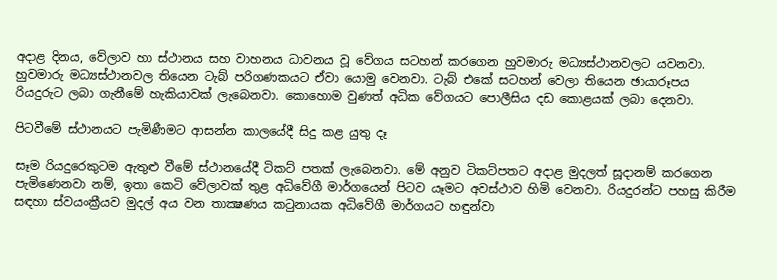අදාළ දිනය, වේලාව හා ස්ථානය සහ වාහනය ධාවනය වූ වේගය සටහන් කරගෙන හුවමාරු මධ්‍යස්ථානවලට යවනවා. හුවමාරු මධ්‍යස්ථානවල තියෙන ටැබ් පරිගණකයට ඒවා යොමු වෙනවා. ටැබ් එකේ සටහන් වෙලා තියෙන ඡායාරූපය රියදුරුට ලබා ගැනීමේ හැකියාවක් ලැ‍බෙනවා. කොහොම වුණත් අධික වේගයට පොලීසිය දඩ කොළයක් ලබා දෙනවා.

පිටවීමේ ස්ථානයට පැමිණීමට ආසන්න කාලයේදී සිදු කළ යුතු දෑ

සෑම රියදුරෙකුටම ඇතුළු වීමේ ස්ථානයේදී ටිකට් පතක් ලැබෙනවා. මේ අනුව ටිකට්පතට අදාළ මුදලත් සූදානම් කරගෙන පැමිණෙනවා නම්, ඉතා කෙටි වේලාවක් තුළ අධිවේගී මාර්ගයෙන් පිටව යෑමට අවස්ථාව හිමි වෙනවා. රියදුරන්ට පහසු කිරීම සඳහා ස්වයංක්‍රීයව මුදල් අය වන තාක්‍ෂණය කටුනායක අධිවේගී මාර්ගයට හඳුන්වා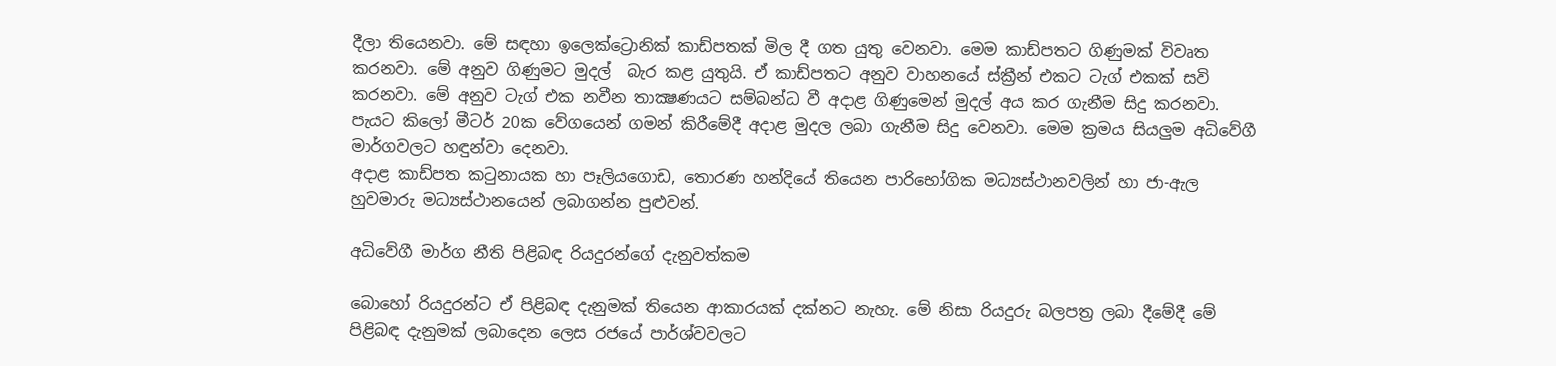දීලා තියෙනවා. මේ සඳහා ඉලෙක්ට්‍රොනික් කාඩ්පතක් මිල දී ගත යුතු වෙනවා. මෙම කාඩ්පතට ගිණුමක් විවෘත කරනවා. මේ අනුව ගිණුමට මුදල්  බැර කළ යුතුයි. ඒ කාඩ්පතට අනුව වාහනයේ ස්ක්‍රීන් එකට ටැග් එකක් සවි කරනවා. මේ අනුව ටැග් එක නවීන තාක්‍ෂණයට සම්බන්ධ වී අදාළ ගිණුමෙන් මුදල් අය කර ගැනීම සිදු කරනවා. පැයට කිලෝ මීටර් 20ක වේගයෙන් ගමන් කිරීමේදී අදාළ මුදල ලබා ගැනීම සිදු වෙනවා. මෙම ක්‍රමය සියලුම අධිවේගී මාර්ගවලට හඳුන්වා දෙනවා.
අදාළ කාඩ්පත කටුනායක හා පෑලියගොඩ, තොරණ හන්දියේ තියෙන පාරිභෝගික මධ්‍යස්ථානවලින් හා ජා-ඇල හුවමාරු මධ්‍යස්ථානයෙන් ලබාගන්න පුළුවන්.

අධිවේගී මාර්ග නීති පිළිබඳ රියදුරන්ගේ දැනුවත්කම

බොහෝ රියදුරන්ට ඒ පිළිබඳ දැනුමක් තියෙන ආකාරයක් දක්නට නැහැ. මේ නිසා රියදුරු බලපත්‍ර ලබා දීමේදී මේ පිළිබඳ දැනුමක් ලබාදෙන ලෙස රජයේ පාර්ශ්වවලට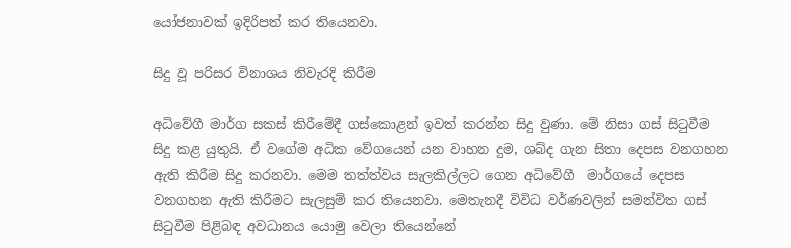යෝජනාවක් ඉදිරිපත් කර තියෙනවා.

සිදු වූ පරිසර විනාශය නිවැරදි කිරීම

අධිවේගී මාර්ග සකස් කිරීමේදී ගස්කොළන් ඉවත් කරන්න සිදු වුණා. මේ නිසා ගස් සිටුවීම සිදු කළ යුතුයි. ඒ වගේම අධික වේගයෙන් යන වාහන දුම, ශබ්ද ගැන සිතා දෙපස වනගහන ඇති කිරීම සිදු කරනවා. මෙම තත්ත්වය සැලකිල්ලට ගෙන අධිවේගී  මාර්ගයේ දෙපස වනගහන ඇති කිරීමට සැලසුම් කර තියෙනවා. මෙතැනදී විවිධ වර්ණවලින් සමන්විත ගස් සිටුවීම පිළිබඳ අවධානය යොමු වෙලා තියෙන්නේ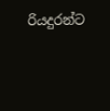රියදුරන්ට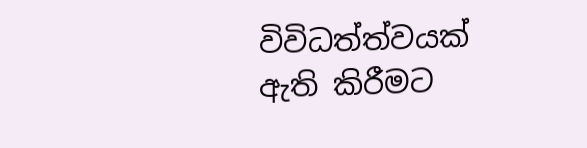විවිධත්ත්වයක් ඇති කිරීමට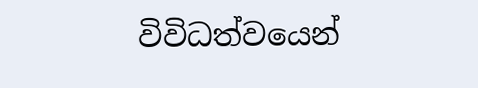විවිධත්වයෙන්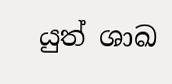යුත් ශාඛ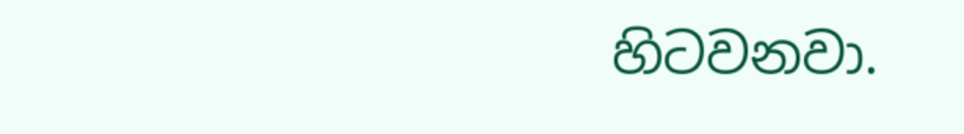හිටවනවා.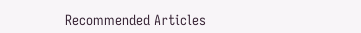Recommended Articles